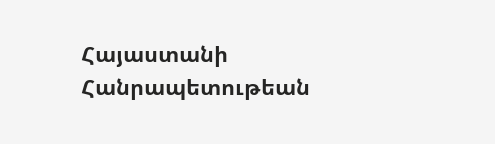Հայաստանի Հանրապետութեան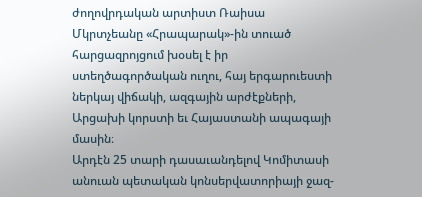ժողովրդական արտիստ Ռաիսա Մկրտչեանը «Հրապարակ»-ին տուած հարցազրոյցում խօսել է իր ստեղծագործական ուղու, հայ երգարուեստի ներկայ վիճակի, ազգային արժէքների, Արցախի կորստի եւ Հայաստանի ապագայի մասին։
Արդէն 25 տարի դասաւանդելով Կոմիտասի անուան պետական կոնսերվատորիայի ջազ-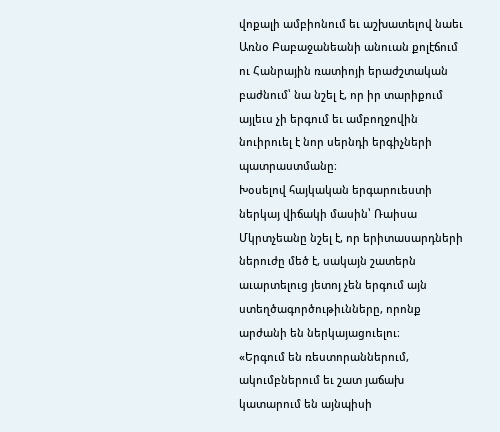վոքալի ամբիոնում եւ աշխատելով նաեւ Առնօ Բաբաջանեանի անուան քոլէճում ու Հանրային ռատիոյի երաժշտական բաժնում՝ նա նշել է, որ իր տարիքում այլեւս չի երգում եւ ամբողջովին նուիրուել է նոր սերնդի երգիչների պատրաստմանը։
Խօսելով հայկական երգարուեստի ներկայ վիճակի մասին՝ Ռաիսա Մկրտչեանը նշել է, որ երիտասարդների ներուժը մեծ է, սակայն շատերն աւարտելուց յետոյ չեն երգում այն ստեղծագործութիւնները, որոնք արժանի են ներկայացուելու։
«Երգում են ռեստորաններում, ակումբներում եւ շատ յաճախ կատարում են այնպիսի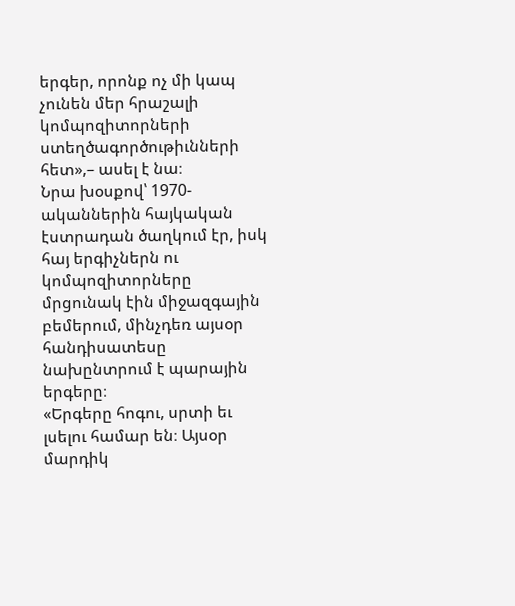երգեր, որոնք ոչ մի կապ չունեն մեր հրաշալի կոմպոզիտորների ստեղծագործութիւնների հետ»,– ասել է նա։
Նրա խօսքով՝ 1970-ականներին հայկական էստրադան ծաղկում էր, իսկ հայ երգիչներն ու կոմպոզիտորները մրցունակ էին միջազգային բեմերում, մինչդեռ այսօր հանդիսատեսը նախընտրում է պարային երգերը։
«Երգերը հոգու, սրտի եւ լսելու համար են։ Այսօր մարդիկ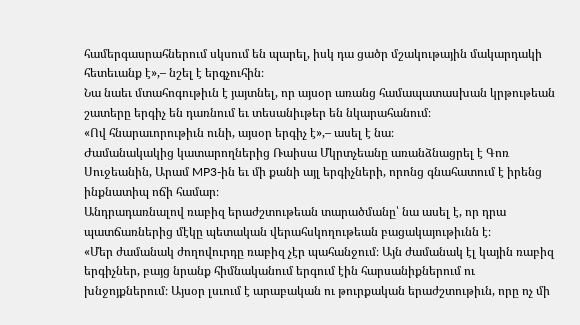համերգասրահներում սկսում են պարել, իսկ դա ցածր մշակութային մակարդակի հետեւանք է»,– նշել է երգչուհին։
Նա նաեւ մտահոգութիւն է յայտնել, որ այսօր առանց համապատասխան կրթութեան շատերը երգիչ են դառնում եւ տեսանիւթեր են նկարահանում։
«Ով հնարաւորութիւն ունի, այսօր երգիչ է»,– ասել է նա։
Ժամանակակից կատարողներից Ռաիսա Մկրտչեանը առանձնացրել է Գոռ Սուջեանին, Արամ MP3-ին եւ մի քանի այլ երգիչների, որոնց գնահատում է իրենց ինքնատիպ ոճի համար։
Անդրադառնալով ռաբիզ երաժշտութեան տարածմանը՝ նա ասել է, որ դրա պատճառներից մէկը պետական վերահսկողութեան բացակայութիւնն է։
«Մեր ժամանակ ժողովուրդը ռաբիզ չէր պահանջում։ Այն ժամանակ էլ կային ռաբիզ երգիչներ, բայց նրանք հիմնականում երգում էին հարսանիքներում ու խնջոյքներում։ Այսօր լսւում է արաբական ու թուրքական երաժշտութիւն, որը ոչ մի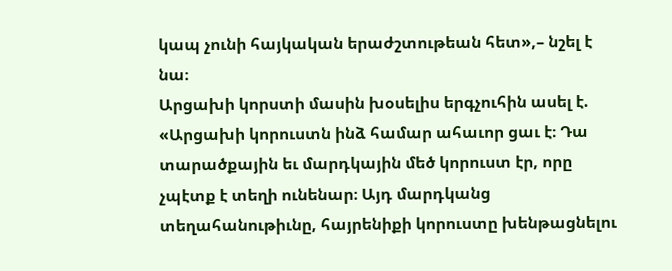կապ չունի հայկական երաժշտութեան հետ»,– նշել է նա։
Արցախի կորստի մասին խօսելիս երգչուհին ասել է.
«Արցախի կորուստն ինձ համար ահաւոր ցաւ է։ Դա տարածքային եւ մարդկային մեծ կորուստ էր, որը չպէտք է տեղի ունենար։ Այդ մարդկանց տեղահանութիւնը, հայրենիքի կորուստը խենթացնելու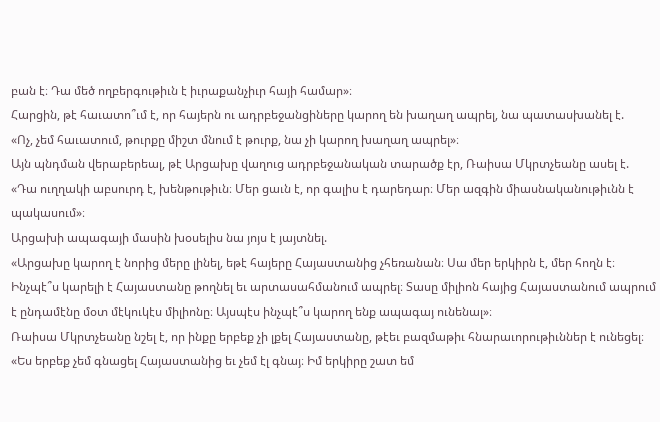բան է։ Դա մեծ ողբերգութիւն է իւրաքանչիւր հայի համար»։
Հարցին, թէ հաւատո՞ւմ է, որ հայերն ու ադրբեջանցիները կարող են խաղաղ ապրել, նա պատասխանել է.
«Ոչ, չեմ հաւատում, թուրքը միշտ մնում է թուրք, նա չի կարող խաղաղ ապրել»։
Այն պնդման վերաբերեալ, թէ Արցախը վաղուց ադրբեջանական տարածք էր, Ռաիսա Մկրտչեանը ասել է.
«Դա ուղղակի աբսուրդ է, խենթութիւն։ Մեր ցաւն է, որ գալիս է դարեդար։ Մեր ազգին միասնականութիւնն է պակասում»։
Արցախի ապագայի մասին խօսելիս նա յոյս է յայտնել.
«Արցախը կարող է նորից մերը լինել, եթէ հայերը Հայաստանից չհեռանան։ Սա մեր երկիրն է, մեր հողն է։ Ինչպէ՞ս կարելի է Հայաստանը թողնել եւ արտասահմանում ապրել։ Տասը միլիոն հայից Հայաստանում ապրում է ընդամէնը մօտ մէկուկէս միլիոնը։ Այսպէս ինչպէ՞ս կարող ենք ապագայ ունենալ»։
Ռաիսա Մկրտչեանը նշել է, որ ինքը երբեք չի լքել Հայաստանը, թէեւ բազմաթիւ հնարաւորութիւններ է ունեցել։
«Ես երբեք չեմ գնացել Հայաստանից եւ չեմ էլ գնայ։ Իմ երկիրը շատ եմ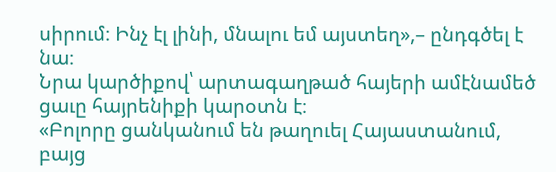սիրում։ Ինչ էլ լինի, մնալու եմ այստեղ»,– ընդգծել է նա։
Նրա կարծիքով՝ արտագաղթած հայերի ամէնամեծ ցաւը հայրենիքի կարօտն է։
«Բոլորը ցանկանում են թաղուել Հայաստանում, բայց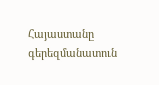Հայաստանը գերեզմանատուն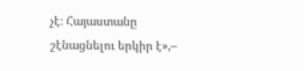չէ։ Հայաստանը շէնացնելու երկիր է»,–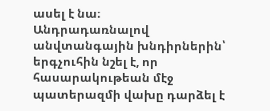ասել է նա։
Անդրադառնալով անվտանգային խնդիրներին՝ երգչուհին նշել է, որ հասարակութեան մէջ պատերազմի վախը դարձել է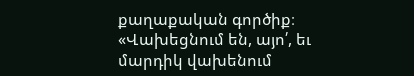քաղաքական գործիք։
«Վախեցնում են, այո՛, եւ մարդիկ վախենում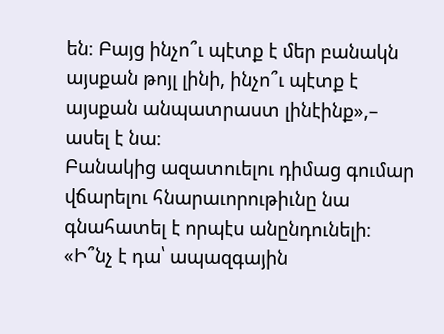են։ Բայց ինչո՞ւ պէտք է մեր բանակն այսքան թոյլ լինի, ինչո՞ւ պէտք է այսքան անպատրաստ լինէինք»,– ասել է նա։
Բանակից ազատուելու դիմաց գումար վճարելու հնարաւորութիւնը նա գնահատել է որպէս անընդունելի։
«Ի՞նչ է դա՝ ապազգային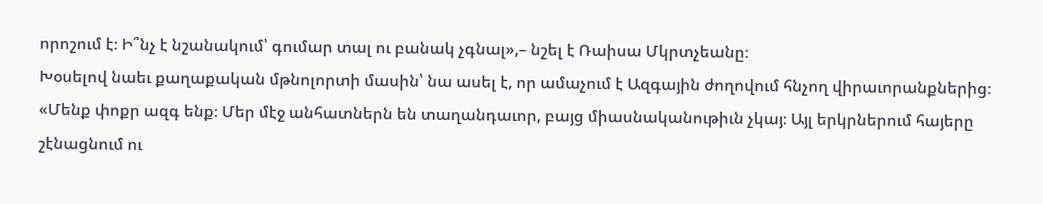որոշում է։ Ի՞նչ է նշանակում՝ գումար տալ ու բանակ չգնալ»,– նշել է Ռաիսա Մկրտչեանը։
Խօսելով նաեւ քաղաքական մթնոլորտի մասին՝ նա ասել է, որ ամաչում է Ազգային ժողովում հնչող վիրաւորանքներից։
«Մենք փոքր ազգ ենք։ Մեր մէջ անհատներն են տաղանդաւոր, բայց միասնականութիւն չկայ։ Այլ երկրներում հայերը շէնացնում ու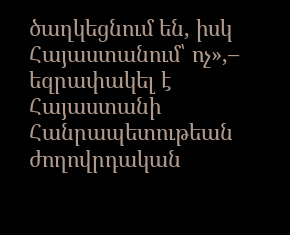ծաղկեցնում են, իսկ Հայաստանում՝ ոչ»,– եզրափակել է Հայաստանի Հանրապետութեան ժողովրդական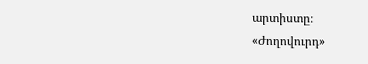արտիստը։
«Ժողովուրդ»